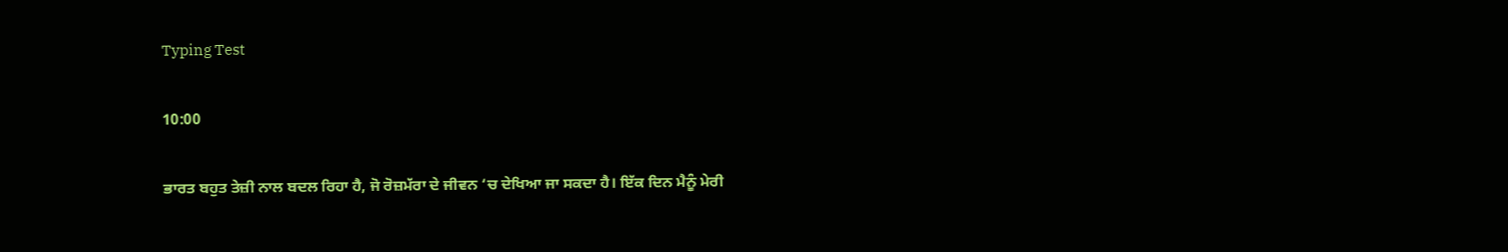Typing Test

10:00

ਭਾਰਤ ਬਹੁਤ ਤੇਜ਼ੀ ਨਾਲ ਬਦਲ ਰਿਹਾ ਹੈ, ਜੋ ਰੋਜ਼ਮੱਰਾ ਦੇ ਜੀਵਨ ‘ਚ ਦੇਖਿਆ ਜਾ ਸਕਦਾ ਹੈ। ਇੱਕ ਦਿਨ ਮੈਨੂੰ ਮੇਰੀ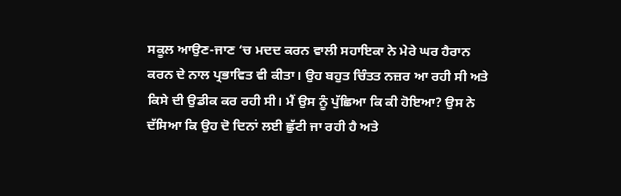ਸਕੂਲ ਆਉਣ-ਜਾਣ ‘ਚ ਮਦਦ ਕਰਨ ਵਾਲੀ ਸਹਾਇਕਾ ਨੇ ਮੇਰੇ ਘਰ ਹੈਰਾਨ ਕਰਨ ਦੇ ਨਾਲ ਪ੍ਰਭਾਵਿਤ ਵੀ ਕੀਤਾ। ਉਹ ਬਹੁਤ ਚਿੰਤਤ ਨਜ਼ਰ ਆ ਰਹੀ ਸੀ ਅਤੇ ਕਿਸੇ ਦੀ ਉਡੀਕ ਕਰ ਰਹੀ ਸੀ। ਮੈਂ ਉਸ ਨੂੰ ਪੁੱਛਿਆ ਕਿ ਕੀ ਹੋਇਆ? ਉਸ ਨੇ ਦੱਸਿਆ ਕਿ ਉਹ ਦੋ ਦਿਨਾਂ ਲਈ ਛੁੱਟੀ ਜਾ ਰਹੀ ਹੈ ਅਤੇ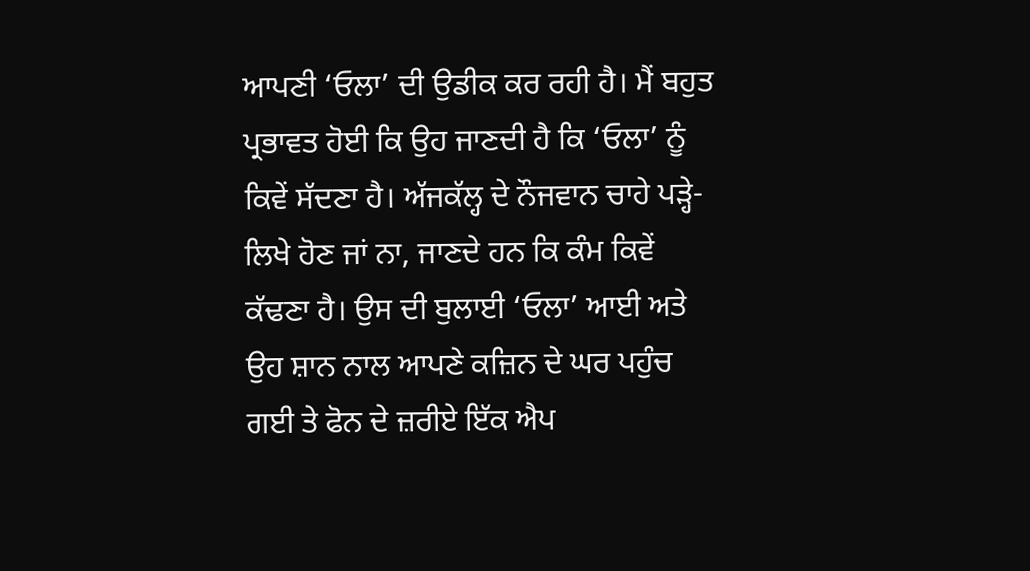ਆਪਣੀ ‘ਓਲਾ’ ਦੀ ਉਡੀਕ ਕਰ ਰਹੀ ਹੈ। ਮੈਂ ਬਹੁਤ ਪ੍ਰਭਾਵਤ ਹੋਈ ਕਿ ਉਹ ਜਾਣਦੀ ਹੈ ਕਿ ‘ਓਲਾ’ ਨੂੰ ਕਿਵੇਂ ਸੱਦਣਾ ਹੈ। ਅੱਜਕੱਲ੍ਹ ਦੇ ਨੌਜਵਾਨ ਚਾਹੇ ਪੜ੍ਹੇ-ਲਿਖੇ ਹੋਣ ਜਾਂ ਨਾ, ਜਾਣਦੇ ਹਨ ਕਿ ਕੰਮ ਕਿਵੇਂ ਕੱਢਣਾ ਹੈ। ਉਸ ਦੀ ਬੁਲਾਈ ‘ਓਲਾ’ ਆਈ ਅਤੇ ਉਹ ਸ਼ਾਨ ਨਾਲ ਆਪਣੇ ਕਜ਼ਿਨ ਦੇ ਘਰ ਪਹੁੰਚ ਗਈ ਤੇ ਫੋਨ ਦੇ ਜ਼ਰੀਏ ਇੱਕ ਐਪ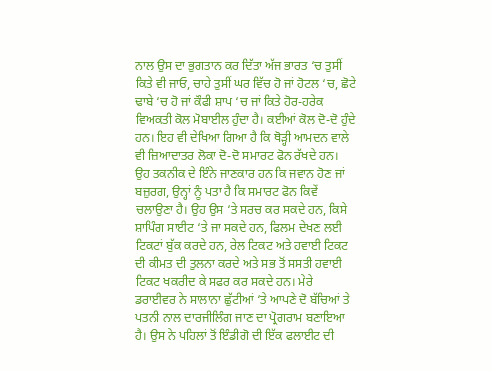ਨਾਲ ਉਸ ਦਾ ਭੁਗਤਾਨ ਕਰ ਦਿੱਤਾ ਅੱਜ ਭਾਰਤ ‘ਚ ਤੁਸੀਂ ਕਿਤੇ ਵੀ ਜਾਓ, ਚਾਹੇ ਤੁਸੀਂ ਘਰ ਵਿੱਚ ਹੋ ਜਾਂ ਹੋਟਲ ‘ਚ, ਛੋਟੇ ਢਾਬੇ ‘ਚ ਹੋ ਜਾਂ ਕੌਫੀ ਸ਼ਾਪ ‘ਚ ਜਾਂ ਕਿਤੇ ਹੋਰ-ਹਰੇਕ ਵਿਅਕਤੀ ਕੋਲ ਮੋਬਾਈਲ ਹੁੰਦਾ ਹੈ। ਕਈਆਂ ਕੋਲ ਦੋ-ਦੋ ਹੁੰਦੇ ਹਨ। ਇਹ ਵੀ ਦੇਖਿਆ ਗਿਆ ਹੈ ਕਿ ਥੋੜ੍ਹੀ ਆਮਦਨ ਵਾਲੇ ਵੀ ਜ਼ਿਆਦਾਤਰ ਲੋਕਾ ਦੋ-ਦੋ ਸਮਾਰਟ ਫੋਨ ਰੱਖਦੇ ਹਨ। ਉਹ ਤਕਨੀਕ ਦੇ ਇੰਨੇ ਜਾਣਕਾਰ ਹਨ ਕਿ ਜਵਾਨ ਹੋਣ ਜਾਂ ਬਜ਼ੁਰਗ, ਉਨ੍ਹਾਂ ਨੂੰ ਪਤਾ ਹੈ ਕਿ ਸਮਾਰਟ ਫੋਨ ਕਿਵੇਂ ਚਲਾਉਣਾ ਹੈ। ਉਹ ਉਸ ‘ਤੇ ਸਰਚ ਕਰ ਸਕਦੇ ਹਨ, ਕਿਸੇ ਸ਼ਾਪਿੰਗ ਸਾਈਟ ‘ਤੇ ਜਾ ਸਕਦੇ ਹਨ, ਫਿਲਮ ਦੇਖਣ ਲਈ ਟਿਕਟਾਂ ਬੁੱਕ ਕਰਦੇ ਹਨ, ਰੇਲ ਟਿਕਟ ਅਤੇ ਹਵਾਈ ਟਿਕਟ ਦੀ ਕੀਮਤ ਦੀ ਤੁਲਨਾ ਕਰਦੇ ਅਤੇ ਸਭ ਤੋਂ ਸਸਤੀ ਹਵਾਈ ਟਿਕਟ ਖਕਰੀਦ ਕੇ ਸਫਰ ਕਰ ਸਕਦੇ ਹਨ। ਮੇਰੇ ਡਰਾਈਵਰ ਨੇ ਸਾਲਾਨਾ ਛੁੱਟੀਆਂ ‘ਤੇ ਆਪਣੇ ਦੋ ਬੱਚਿਆਂ ਤੇ ਪਤਨੀ ਨਾਲ ਦਾਰਜੀਲਿੰਗ ਜਾਣ ਦਾ ਪ੍ਰੋਗਰਾਮ ਬਣਾਇਆ ਹੈ। ਉਸ ਨੇ ਪਹਿਲਾਂ ਤੋਂ ਇੰਡੀਗੋ ਦੀ ਇੱਕ ਫਲਾਈਟ ਦੀ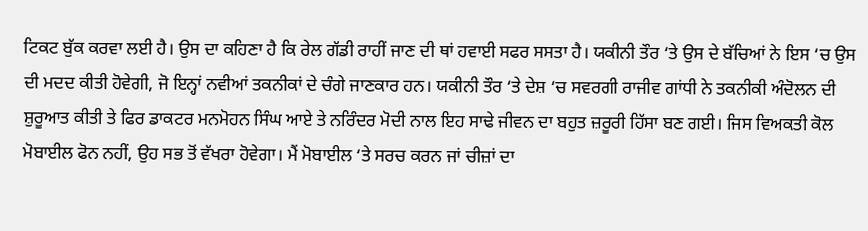ਟਿਕਟ ਬੁੱਕ ਕਰਵਾ ਲਈ ਹੈ। ਉਸ ਦਾ ਕਹਿਣਾ ਹੈ ਕਿ ਰੇਲ ਗੱਡੀ ਰਾਹੀਂ ਜਾਣ ਦੀ ਥਾਂ ਹਵਾਈ ਸਫਰ ਸਸਤਾ ਹੈ। ਯਕੀਨੀ ਤੌਰ ‘ਤੇ ਉਸ ਦੇ ਬੱਚਿਆਂ ਨੇ ਇਸ ‘ਚ ਉਸ ਦੀ ਮਦਦ ਕੀਤੀ ਹੋਵੇਗੀ, ਜੋ ਇਨ੍ਹਾਂ ਨਵੀਆਂ ਤਕਨੀਕਾਂ ਦੇ ਚੰਗੇ ਜਾਣਕਾਰ ਹਨ। ਯਕੀਨੀ ਤੌਰ ‘ਤੇ ਦੇਸ਼ ‘ਚ ਸਵਰਗੀ ਰਾਜੀਵ ਗਾਂਧੀ ਨੇ ਤਕਨੀਕੀ ਅੰਦੋਲਨ ਦੀ ਸ਼ੁਰੂਆਤ ਕੀਤੀ ਤੇ ਫਿਰ ਡਾਕਟਰ ਮਨਮੋਹਨ ਸਿੰਘ ਆਏ ਤੇ ਨਰਿੰਦਰ ਮੋਦੀ ਨਾਲ ਇਹ ਸਾਢੇ ਜੀਵਨ ਦਾ ਬਹੁਤ ਜ਼ਰੂਰੀ ਹਿੱਸਾ ਬਣ ਗਈ। ਜਿਸ ਵਿਅਕਤੀ ਕੋਲ ਮੋਬਾਈਲ ਫੋਨ ਨਹੀਂ, ਉਹ ਸਭ ਤੋਂ ਵੱਖਰਾ ਹੋਵੇਗਾ। ਮੈਂ ਮੋਬਾਈਲ ‘ਤੇ ਸਰਚ ਕਰਨ ਜਾਂ ਚੀਜ਼ਾਂ ਦਾ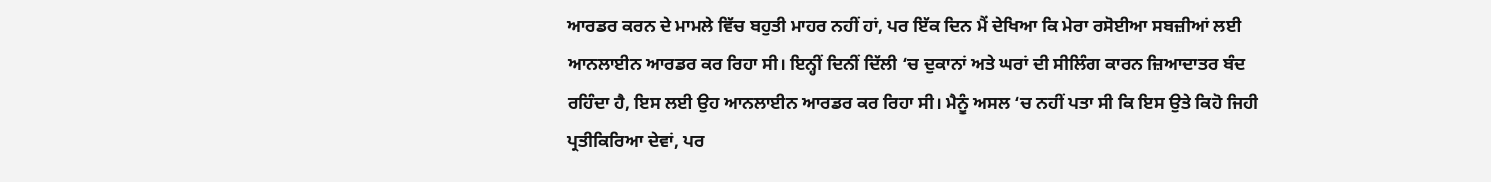ਆਰਡਰ ਕਰਨ ਦੇ ਮਾਮਲੇ ਵਿੱਚ ਬਹੁਤੀ ਮਾਹਰ ਨਹੀਂ ਹਾਂ, ਪਰ ਇੱਕ ਦਿਨ ਮੈਂ ਦੇਖਿਆ ਕਿ ਮੇਰਾ ਰਸੋਈਆ ਸਬਜ਼ੀਆਂ ਲਈ ਆਨਲਾਈਨ ਆਰਡਰ ਕਰ ਰਿਹਾ ਸੀ। ਇਨ੍ਹੀਂ ਦਿਨੀਂ ਦਿੱਲੀ ‘ਚ ਦੁਕਾਨਾਂ ਅਤੇ ਘਰਾਂ ਦੀ ਸੀਲਿੰਗ ਕਾਰਨ ਜ਼ਿਆਦਾਤਰ ਬੰਦ ਰਹਿੰਦਾ ਹੈ, ਇਸ ਲਈ ਉਹ ਆਨਲਾਈਨ ਆਰਡਰ ਕਰ ਰਿਹਾ ਸੀ। ਮੈਨੂੰ ਅਸਲ ‘ਚ ਨਹੀਂ ਪਤਾ ਸੀ ਕਿ ਇਸ ਉਤੇ ਕਿਹੋ ਜਿਹੀ ਪ੍ਰਤੀਕਿਰਿਆ ਦੇਵਾਂ, ਪਰ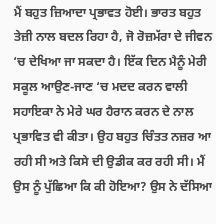ਮੈਂ ਬਹੁਤ ਜ਼ਿਆਦਾ ਪ੍ਰਭਾਵਤ ਹੋਈ। ਭਾਰਤ ਬਹੁਤ ਤੇਜ਼ੀ ਨਾਲ ਬਦਲ ਰਿਹਾ ਹੈ, ਜੋ ਰੋਜ਼ਮੱਰਾ ਦੇ ਜੀਵਨ ‘ਚ ਦੇਖਿਆ ਜਾ ਸਕਦਾ ਹੈ। ਇੱਕ ਦਿਨ ਮੈਨੂੰ ਮੇਰੀ ਸਕੂਲ ਆਉਣ-ਜਾਣ ‘ਚ ਮਦਦ ਕਰਨ ਵਾਲੀ ਸਹਾਇਕਾ ਨੇ ਮੇਰੇ ਘਰ ਹੈਰਾਨ ਕਰਨ ਦੇ ਨਾਲ ਪ੍ਰਭਾਵਿਤ ਵੀ ਕੀਤਾ। ਉਹ ਬਹੁਤ ਚਿੰਤਤ ਨਜ਼ਰ ਆ ਰਹੀ ਸੀ ਅਤੇ ਕਿਸੇ ਦੀ ਉਡੀਕ ਕਰ ਰਹੀ ਸੀ। ਮੈਂ ਉਸ ਨੂੰ ਪੁੱਛਿਆ ਕਿ ਕੀ ਹੋਇਆ? ਉਸ ਨੇ ਦੱਸਿਆ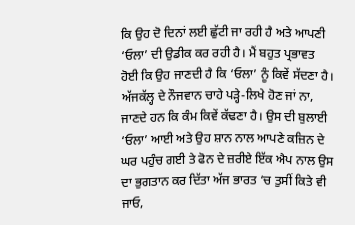ਕਿ ਉਹ ਦੋ ਦਿਨਾਂ ਲਈ ਛੁੱਟੀ ਜਾ ਰਹੀ ਹੈ ਅਤੇ ਆਪਣੀ ‘ਓਲਾ’ ਦੀ ਉਡੀਕ ਕਰ ਰਹੀ ਹੈ। ਮੈਂ ਬਹੁਤ ਪ੍ਰਭਾਵਤ ਹੋਈ ਕਿ ਉਹ ਜਾਣਦੀ ਹੈ ਕਿ ‘ਓਲਾ’ ਨੂੰ ਕਿਵੇਂ ਸੱਦਣਾ ਹੈ। ਅੱਜਕੱਲ੍ਹ ਦੇ ਨੌਜਵਾਨ ਚਾਹੇ ਪੜ੍ਹੇ-ਲਿਖੇ ਹੋਣ ਜਾਂ ਨਾ, ਜਾਣਦੇ ਹਨ ਕਿ ਕੰਮ ਕਿਵੇਂ ਕੱਢਣਾ ਹੈ। ਉਸ ਦੀ ਬੁਲਾਈ ‘ਓਲਾ’ ਆਈ ਅਤੇ ਉਹ ਸ਼ਾਨ ਨਾਲ ਆਪਣੇ ਕਜ਼ਿਨ ਦੇ ਘਰ ਪਹੁੰਚ ਗਈ ਤੇ ਫੋਨ ਦੇ ਜ਼ਰੀਏ ਇੱਕ ਐਪ ਨਾਲ ਉਸ ਦਾ ਭੁਗਤਾਨ ਕਰ ਦਿੱਤਾ ਅੱਜ ਭਾਰਤ ‘ਚ ਤੁਸੀਂ ਕਿਤੇ ਵੀ ਜਾਓ,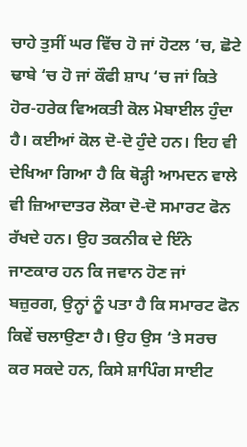ਚਾਹੇ ਤੁਸੀਂ ਘਰ ਵਿੱਚ ਹੋ ਜਾਂ ਹੋਟਲ ‘ਚ, ਛੋਟੇ ਢਾਬੇ ‘ਚ ਹੋ ਜਾਂ ਕੌਫੀ ਸ਼ਾਪ ‘ਚ ਜਾਂ ਕਿਤੇ ਹੋਰ-ਹਰੇਕ ਵਿਅਕਤੀ ਕੋਲ ਮੋਬਾਈਲ ਹੁੰਦਾ ਹੈ। ਕਈਆਂ ਕੋਲ ਦੋ-ਦੋ ਹੁੰਦੇ ਹਨ। ਇਹ ਵੀ ਦੇਖਿਆ ਗਿਆ ਹੈ ਕਿ ਥੋੜ੍ਹੀ ਆਮਦਨ ਵਾਲੇ ਵੀ ਜ਼ਿਆਦਾਤਰ ਲੋਕਾ ਦੋ-ਦੋ ਸਮਾਰਟ ਫੋਨ ਰੱਖਦੇ ਹਨ। ਉਹ ਤਕਨੀਕ ਦੇ ਇੰਨੇ ਜਾਣਕਾਰ ਹਨ ਕਿ ਜਵਾਨ ਹੋਣ ਜਾਂ ਬਜ਼ੁਰਗ, ਉਨ੍ਹਾਂ ਨੂੰ ਪਤਾ ਹੈ ਕਿ ਸਮਾਰਟ ਫੋਨ ਕਿਵੇਂ ਚਲਾਉਣਾ ਹੈ। ਉਹ ਉਸ ‘ਤੇ ਸਰਚ ਕਰ ਸਕਦੇ ਹਨ, ਕਿਸੇ ਸ਼ਾਪਿੰਗ ਸਾਈਟ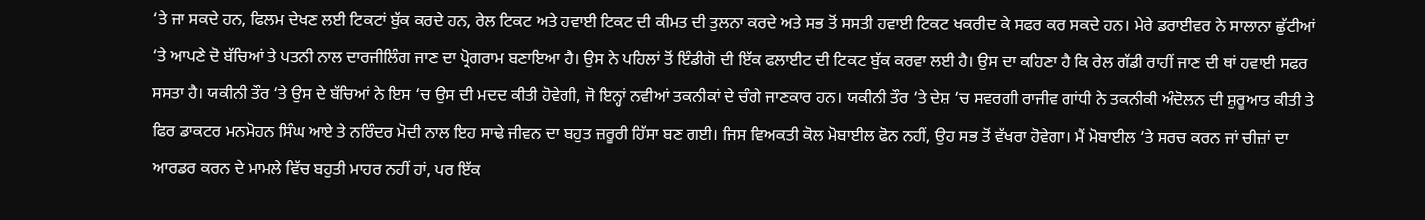‘ਤੇ ਜਾ ਸਕਦੇ ਹਨ, ਫਿਲਮ ਦੇਖਣ ਲਈ ਟਿਕਟਾਂ ਬੁੱਕ ਕਰਦੇ ਹਨ, ਰੇਲ ਟਿਕਟ ਅਤੇ ਹਵਾਈ ਟਿਕਟ ਦੀ ਕੀਮਤ ਦੀ ਤੁਲਨਾ ਕਰਦੇ ਅਤੇ ਸਭ ਤੋਂ ਸਸਤੀ ਹਵਾਈ ਟਿਕਟ ਖਕਰੀਦ ਕੇ ਸਫਰ ਕਰ ਸਕਦੇ ਹਨ। ਮੇਰੇ ਡਰਾਈਵਰ ਨੇ ਸਾਲਾਨਾ ਛੁੱਟੀਆਂ ‘ਤੇ ਆਪਣੇ ਦੋ ਬੱਚਿਆਂ ਤੇ ਪਤਨੀ ਨਾਲ ਦਾਰਜੀਲਿੰਗ ਜਾਣ ਦਾ ਪ੍ਰੋਗਰਾਮ ਬਣਾਇਆ ਹੈ। ਉਸ ਨੇ ਪਹਿਲਾਂ ਤੋਂ ਇੰਡੀਗੋ ਦੀ ਇੱਕ ਫਲਾਈਟ ਦੀ ਟਿਕਟ ਬੁੱਕ ਕਰਵਾ ਲਈ ਹੈ। ਉਸ ਦਾ ਕਹਿਣਾ ਹੈ ਕਿ ਰੇਲ ਗੱਡੀ ਰਾਹੀਂ ਜਾਣ ਦੀ ਥਾਂ ਹਵਾਈ ਸਫਰ ਸਸਤਾ ਹੈ। ਯਕੀਨੀ ਤੌਰ ‘ਤੇ ਉਸ ਦੇ ਬੱਚਿਆਂ ਨੇ ਇਸ ‘ਚ ਉਸ ਦੀ ਮਦਦ ਕੀਤੀ ਹੋਵੇਗੀ, ਜੋ ਇਨ੍ਹਾਂ ਨਵੀਆਂ ਤਕਨੀਕਾਂ ਦੇ ਚੰਗੇ ਜਾਣਕਾਰ ਹਨ। ਯਕੀਨੀ ਤੌਰ ‘ਤੇ ਦੇਸ਼ ‘ਚ ਸਵਰਗੀ ਰਾਜੀਵ ਗਾਂਧੀ ਨੇ ਤਕਨੀਕੀ ਅੰਦੋਲਨ ਦੀ ਸ਼ੁਰੂਆਤ ਕੀਤੀ ਤੇ ਫਿਰ ਡਾਕਟਰ ਮਨਮੋਹਨ ਸਿੰਘ ਆਏ ਤੇ ਨਰਿੰਦਰ ਮੋਦੀ ਨਾਲ ਇਹ ਸਾਢੇ ਜੀਵਨ ਦਾ ਬਹੁਤ ਜ਼ਰੂਰੀ ਹਿੱਸਾ ਬਣ ਗਈ। ਜਿਸ ਵਿਅਕਤੀ ਕੋਲ ਮੋਬਾਈਲ ਫੋਨ ਨਹੀਂ, ਉਹ ਸਭ ਤੋਂ ਵੱਖਰਾ ਹੋਵੇਗਾ। ਮੈਂ ਮੋਬਾਈਲ ‘ਤੇ ਸਰਚ ਕਰਨ ਜਾਂ ਚੀਜ਼ਾਂ ਦਾ ਆਰਡਰ ਕਰਨ ਦੇ ਮਾਮਲੇ ਵਿੱਚ ਬਹੁਤੀ ਮਾਹਰ ਨਹੀਂ ਹਾਂ, ਪਰ ਇੱਕ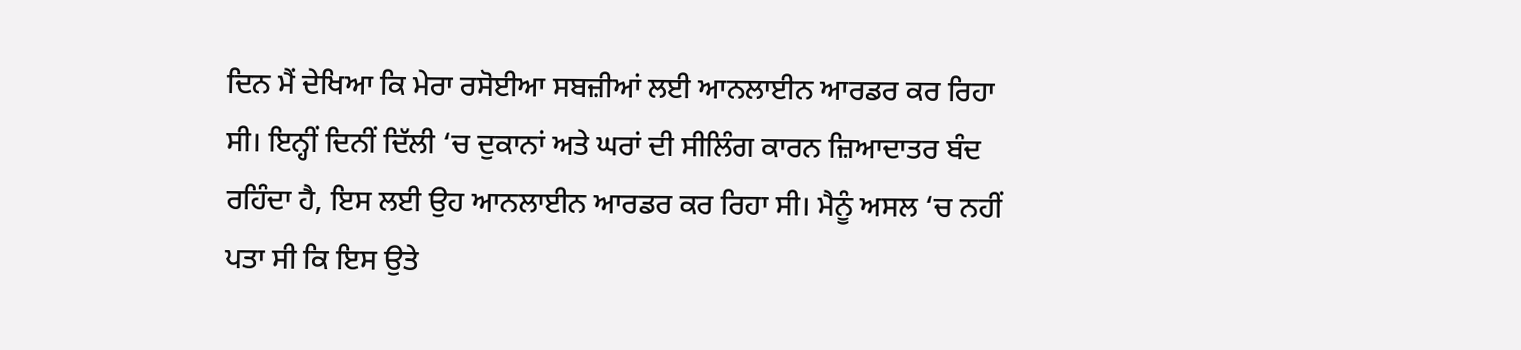ਦਿਨ ਮੈਂ ਦੇਖਿਆ ਕਿ ਮੇਰਾ ਰਸੋਈਆ ਸਬਜ਼ੀਆਂ ਲਈ ਆਨਲਾਈਨ ਆਰਡਰ ਕਰ ਰਿਹਾ ਸੀ। ਇਨ੍ਹੀਂ ਦਿਨੀਂ ਦਿੱਲੀ ‘ਚ ਦੁਕਾਨਾਂ ਅਤੇ ਘਰਾਂ ਦੀ ਸੀਲਿੰਗ ਕਾਰਨ ਜ਼ਿਆਦਾਤਰ ਬੰਦ ਰਹਿੰਦਾ ਹੈ, ਇਸ ਲਈ ਉਹ ਆਨਲਾਈਨ ਆਰਡਰ ਕਰ ਰਿਹਾ ਸੀ। ਮੈਨੂੰ ਅਸਲ ‘ਚ ਨਹੀਂ ਪਤਾ ਸੀ ਕਿ ਇਸ ਉਤੇ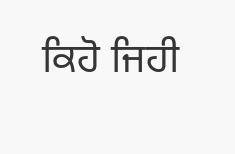ਕਿਹੋ ਜਿਹੀ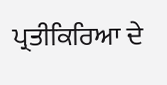ਪ੍ਰਤੀਕਿਰਿਆ ਦੇ